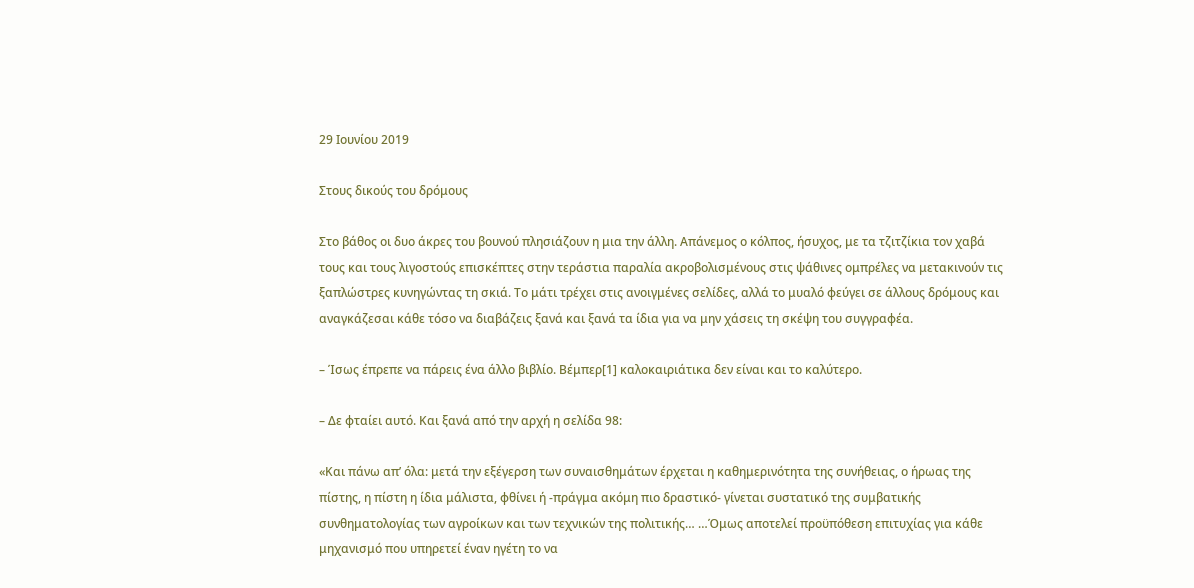29 Ιουνίου 2019

Στους δικούς του δρόμους

Στο βάθος οι δυο άκρες του βουνού πλησιάζουν η μια την άλλη. Απάνεμος ο κόλπος, ήσυχος, με τα τζιτζίκια τον χαβά τους και τους λιγοστούς επισκέπτες στην τεράστια παραλία ακροβολισμένους στις ψάθινες ομπρέλες να μετακινούν τις ξαπλώστρες κυνηγώντας τη σκιά. Το μάτι τρέχει στις ανοιγμένες σελίδες, αλλά το μυαλό φεύγει σε άλλους δρόμους και αναγκάζεσαι κάθε τόσο να διαβάζεις ξανά και ξανά τα ίδια για να μην χάσεις τη σκέψη του συγγραφέα.

– Ίσως έπρεπε να πάρεις ένα άλλο βιβλίο. Βέμπερ[1] καλοκαιριάτικα δεν είναι και το καλύτερο.

– Δε φταίει αυτό. Και ξανά από την αρχή η σελίδα 98:

«Και πάνω απ’ όλα: μετά την εξέγερση των συναισθημάτων έρχεται η καθημερινότητα της συνήθειας, ο ήρωας της πίστης, η πίστη η ίδια μάλιστα, φθίνει ή -πράγμα ακόμη πιο δραστικό- γίνεται συστατικό της συμβατικής συνθηματολογίας των αγροίκων και των τεχνικών της πολιτικής… …Όμως αποτελεί προϋπόθεση επιτυχίας για κάθε μηχανισμό που υπηρετεί έναν ηγέτη το να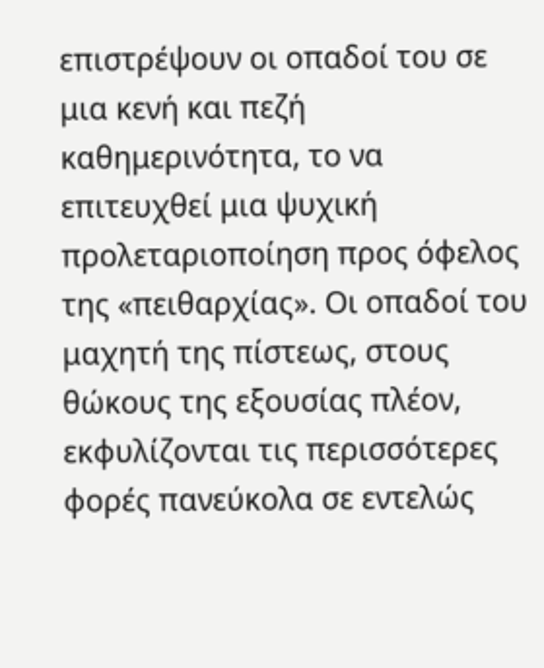επιστρέψουν οι οπαδοί του σε μια κενή και πεζή καθημερινότητα, το να επιτευχθεί μια ψυχική προλεταριοποίηση προς όφελος της «πειθαρχίας». Οι οπαδοί του μαχητή της πίστεως, στους θώκους της εξουσίας πλέον, εκφυλίζονται τις περισσότερες φορές πανεύκολα σε εντελώς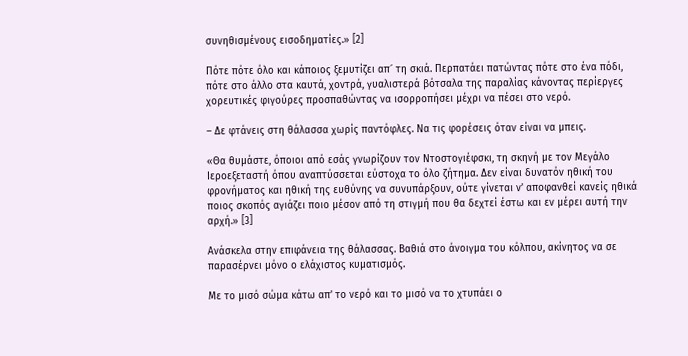συνηθισμένους εισοδηματίες.» [2]

Πότε πότε όλο και κάποιος ξεμυτίζει απ´ τη σκιά. Περπατάει πατώντας πότε στο ένα πόδι, πότε στο άλλο στα καυτά, χοντρά, γυαλιστερά βότσαλα της παραλίας κάνοντας περίεργες χορευτικές φιγούρες προσπαθώντας να ισορροπήσει μέχρι να πέσει στο νερό.

– Δε φτάνεις στη θάλασσα χωρίς παντόφλες. Να τις φορέσεις όταν είναι να μπεις.

«Θα θυμάστε, όποιοι από εσάς γνωρίζουν τον Ντοστογιέφσκι, τη σκηνή με τον Μεγάλο Ιεροεξεταστή όπου αναπτύσσεται εύστοχα το όλο ζήτημα. Δεν είναι δυνατόν ηθική του φρονήματος και ηθική της ευθύνης να συνυπάρξουν, ούτε γίνεται ν’ αποφανθεί κανείς ηθικά ποιος σκοπός αγιάζει ποιο μέσον από τη στιγμή που θα δεχτεί έστω και εν μέρει αυτή την αρχή.» [3]

Ανάσκελα στην επιφάνεια της θάλασσας. Βαθιά στο άνοιγμα του κόλπου, ακίνητος να σε παρασέρνει μόνο ο ελάχιστος κυματισμός.

Με το μισό σώμα κάτω απ’ το νερό και το μισό να το χτυπάει ο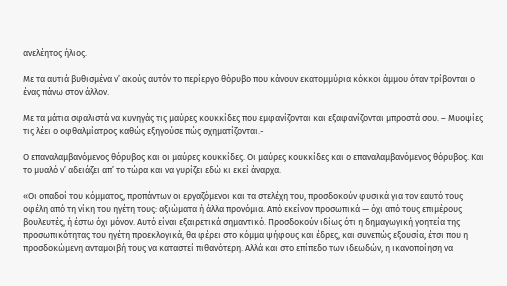ανελέητος ήλιος.

Με τα αυτιά βυθισμένα ν’ ακούς αυτόν το περίεργο θόρυβο που κάνουν εκατομμύρια κόκκοι άμμου όταν τρίβονται ο ένας πάνω στον άλλον.

Με τα μάτια σφαλιστά να κυνηγάς τις μαύρες κουκκίδες που εμφανίζονται και εξαφανίζονται μπροστά σου. – Μυοψίες τις λέει ο οφθαλμίατρος καθώς εξηγούσε πώς σχηματίζονται.-

Ο επαναλαμβανόμενος θόρυβος και οι μαύρες κουκκίδες. Οι μαύρες κουκκίδες και ο επαναλαμβανόμενος θόρυβος. Και το μυαλό ν’ αδειάζει απ’ το τώρα και να γυρίζει εδώ κι εκεί άναρχα.

«Οι οπαδοί του κόμματος, προπάντων οι εργαζόμενοι και τα στελέχη του, προσδοκούν φυσικά για τον εαυτό τους οφέλη από τη νίκη του ηγέτη τους: αξιώματα ή άλλα προνόμια. Από εκείνον προσωπικά — όχι από τους επιμέρους βουλευτές, ή έστω όχι μόνον. Αυτό είναι εξαιρετικά σημαντικό. Προσδοκούν ιδίως ότι η δημαγωγική γοητεία της προσωπικότητας του ηγέτη προεκλογικά, θα φέρει στο κόμμα ψήφους και έδρες, και συνεπώς εξουσία, έτσι που η προσδοκώμενη ανταμοιβή τους να καταστεί πιθανότερη. Αλλά και στο επίπεδο των ιδεωδών, η ικανοποίηση να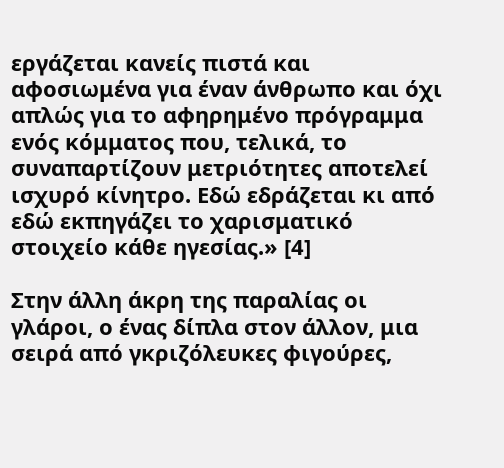εργάζεται κανείς πιστά και αφοσιωμένα για έναν άνθρωπο και όχι απλώς για το αφηρημένο πρόγραμμα ενός κόμματος που, τελικά, το συναπαρτίζουν μετριότητες αποτελεί ισχυρό κίνητρο. Εδώ εδράζεται κι από εδώ εκπηγάζει το χαρισματικό στοιχείο κάθε ηγεσίας.» [4]

Στην άλλη άκρη της παραλίας οι γλάροι, ο ένας δίπλα στον άλλον, μια σειρά από γκριζόλευκες φιγούρες,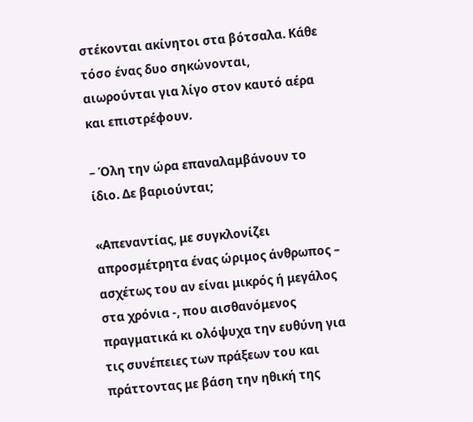στέκονται ακίνητοι στα βότσαλα. Κάθε τόσο ένας δυο σηκώνονται, αιωρούνται για λίγο στον καυτό αέρα και επιστρέφουν.

– Όλη την ώρα επαναλαμβάνουν το ίδιο. Δε βαριούνται;

«Απεναντίας, με συγκλονίζει απροσμέτρητα ένας ώριμος άνθρωπος – ασχέτως του αν είναι μικρός ή μεγάλος στα χρόνια -, που αισθανόμενος πραγματικά κι ολόψυχα την ευθύνη για τις συνέπειες των πράξεων του και πράττοντας με βάση την ηθική της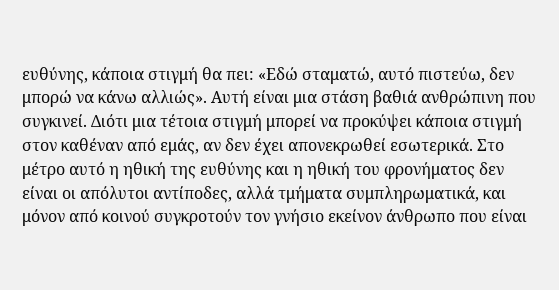ευθύνης, κάποια στιγμή θα πει: «Εδώ σταματώ, αυτό πιστεύω, δεν μπορώ να κάνω αλλιώς». Αυτή είναι μια στάση βαθιά ανθρώπινη που συγκινεί. Διότι μια τέτοια στιγμή μπορεί να προκύψει κάποια στιγμή στον καθέναν από εμάς, αν δεν έχει απονεκρωθεί εσωτερικά. Στο μέτρο αυτό η ηθική της ευθύνης και η ηθική του φρονήματος δεν είναι οι απόλυτοι αντίποδες, αλλά τμήματα συμπληρωματικά, και μόνον από κοινού συγκροτούν τον γνήσιο εκείνον άνθρωπο που είναι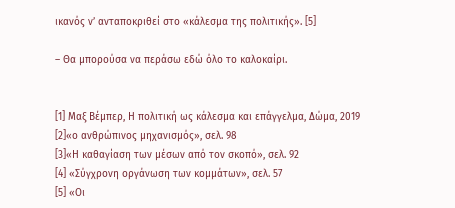ικανός ν’ ανταποκριθεί στο «κάλεσμα της πολιτικής». [5]

– Θα μπορούσα να περάσω εδώ όλο το καλοκαίρι.


[1] Μαξ Βέμπερ, Η πολιτική ως κάλεσμα και επάγγελμα, Δώμα, 2019
[2]«ο ανθρώπινος μηχανισμός», σελ. 98
[3]«Η καθαγίαση των μέσων από τον σκοπό», σελ. 92
[4] «Σύγχρονη οργάνωση των κομμάτων», σελ. 57
[5] «Οι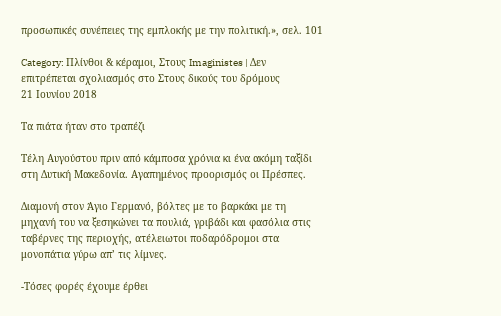προσωπικές συνέπειες της εμπλοκής με την πολιτική.», σελ. 101

Category: Πλίνθοι & κέραμοι, Στους Imaginistes | Δεν επιτρέπεται σχολιασμός στο Στους δικούς του δρόμους
21 Ιουνίου 2018

Τα πιάτα ήταν στο τραπέζι

Τέλη Αυγούστου πριν από κάμποσα χρόνια κι ένα ακόμη ταξίδι στη Δυτική Μακεδονία. Αγαπημένος προορισμός οι Πρέσπες.

Διαμονή στον Άγιο Γερμανό, βόλτες με το βαρκάκι με τη μηχανή του να ξεσηκώνει τα πουλιά, γριβάδι και φασόλια στις ταβέρνες της περιοχής, ατέλειωτοι ποδαρόδρομοι στα μονοπάτια γύρω απ’ τις λίμνες.

-Τόσες φορές έχουμε έρθει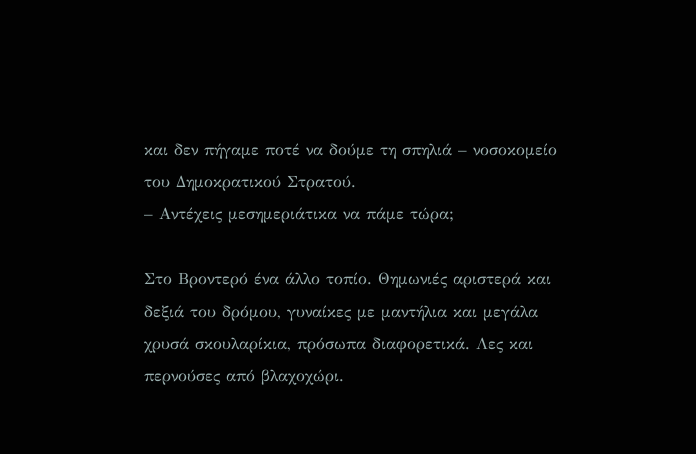και δεν πήγαμε ποτέ να δούμε τη σπηλιά – νοσοκομείο του Δημοκρατικού Στρατού.
– Αντέχεις μεσημεριάτικα να πάμε τώρα;

Στο Βροντερό ένα άλλο τοπίο. Θημωνιές αριστερά και δεξιά του δρόμου, γυναίκες με μαντήλια και μεγάλα χρυσά σκουλαρίκια, πρόσωπα διαφορετικά. Λες και περνούσες από βλαχοχώρι.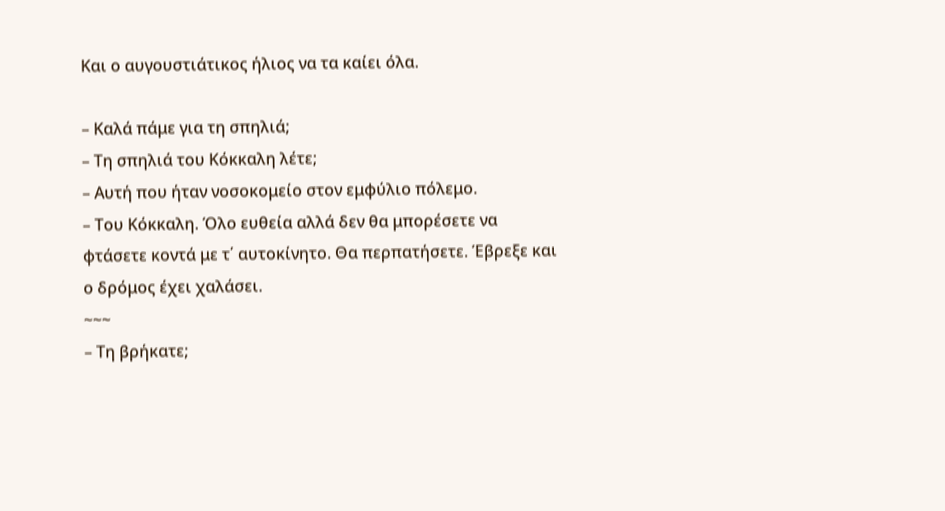Και ο αυγουστιάτικος ήλιος να τα καίει όλα.

– Καλά πάμε για τη σπηλιά;
– Τη σπηλιά του Κόκκαλη λέτε;
– Αυτή που ήταν νοσοκομείο στον εμφύλιο πόλεμο.
– Του Κόκκαλη. Όλο ευθεία αλλά δεν θα μπορέσετε να φτάσετε κοντά με τ΄ αυτοκίνητο. Θα περπατήσετε. Έβρεξε και ο δρόμος έχει χαλάσει.
~~~
– Τη βρήκατε;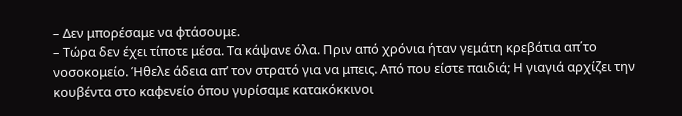– Δεν μπορέσαμε να φτάσουμε.
– Τώρα δεν έχει τίποτε μέσα. Τα κάψανε όλα. Πριν από χρόνια ήταν γεμάτη κρεβάτια απ΄το νοσοκομείο. Ήθελε άδεια απ’ τον στρατό για να μπεις. Από που είστε παιδιά; Η γιαγιά αρχίζει την κουβέντα στο καφενείο όπου γυρίσαμε κατακόκκινοι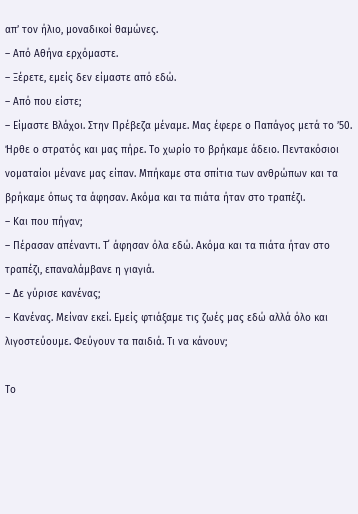απ’ τον ήλιο, μοναδικοί θαμώνες.
– Από Αθήνα ερχόμαστε.
– Ξέρετε, εμείς δεν είμαστε από εδώ.
– Από που είστε;
– Είμαστε Βλάχοι. Στην Πρέβεζα μέναμε. Μας έφερε ο Παπάγος μετά το ’50. Ήρθε ο στρατός και μας πήρε. Το χωρίο το βρήκαμε άδειο. Πεντακόσιοι νοματαίοι μένανε μας είπαν. Μπήκαμε στα σπίτια των ανθρώπων και τα βρήκαμε όπως τα άφησαν. Ακόμα και τα πιάτα ήταν στο τραπέζι.
– Και που πήγαν;
– Πέρασαν απέναντι. Τ΄ άφησαν όλα εδώ. Ακόμα και τα πιάτα ήταν στο τραπέζι, επαναλάμβανε η γιαγιά.
– Δε γύρισε κανένας;
– Κανένας. Μείναν εκεί. Εμείς φτιάξαμε τις ζωές μας εδώ αλλά όλο και λιγοστεύουμε. Φεύγουν τα παιδιά. Τι να κάνουν;

Το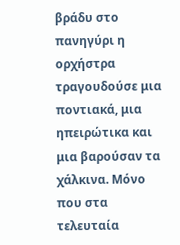βράδυ στο πανηγύρι η ορχήστρα τραγουδούσε μια ποντιακά, μια ηπειρώτικα και μια βαρούσαν τα χάλκινα. Μόνο που στα τελευταία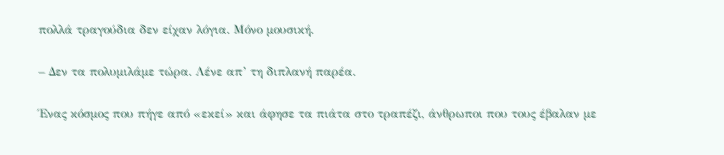πολλά τραγούδια δεν είχαν λόγια. Μόνο μουσική.

– Δεν τα πολυμιλάμε τώρα. Λένε απ’ τη διπλανή παρέα.

Ένας κόσμος που πήγε από «εκεί» και άφησε τα πιάτα στο τραπέζι, άνθρωποι που τους έβαλαν με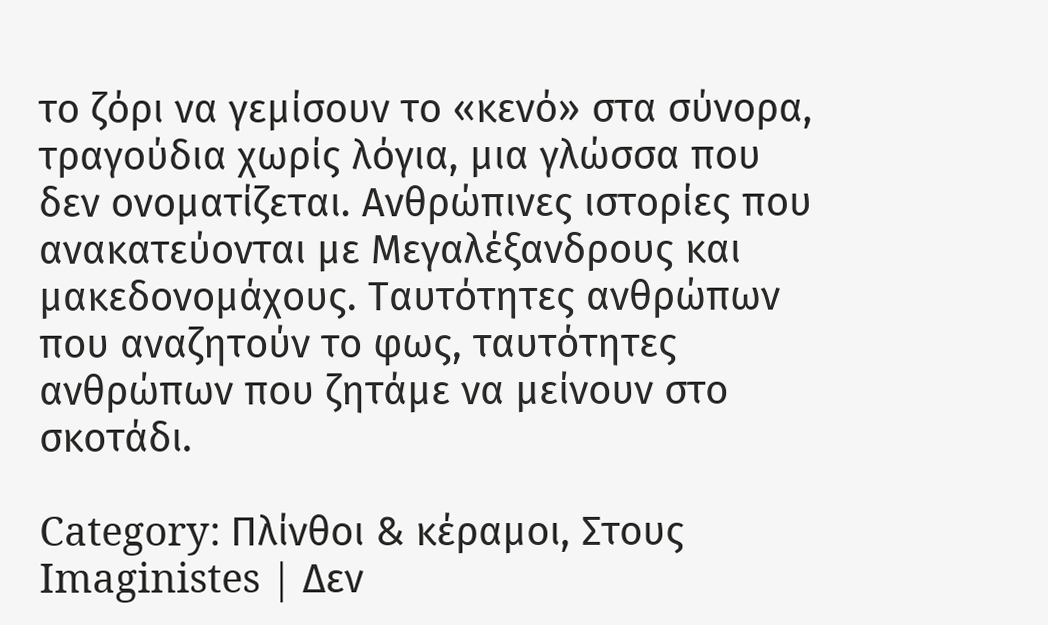το ζόρι να γεμίσουν το «κενό» στα σύνορα, τραγούδια χωρίς λόγια, μια γλώσσα που δεν ονοματίζεται. Ανθρώπινες ιστορίες που ανακατεύονται με Μεγαλέξανδρους και μακεδονομάχους. Ταυτότητες ανθρώπων που αναζητούν το φως, ταυτότητες ανθρώπων που ζητάμε να μείνουν στο σκοτάδι.

Category: Πλίνθοι & κέραμοι, Στους Imaginistes | Δεν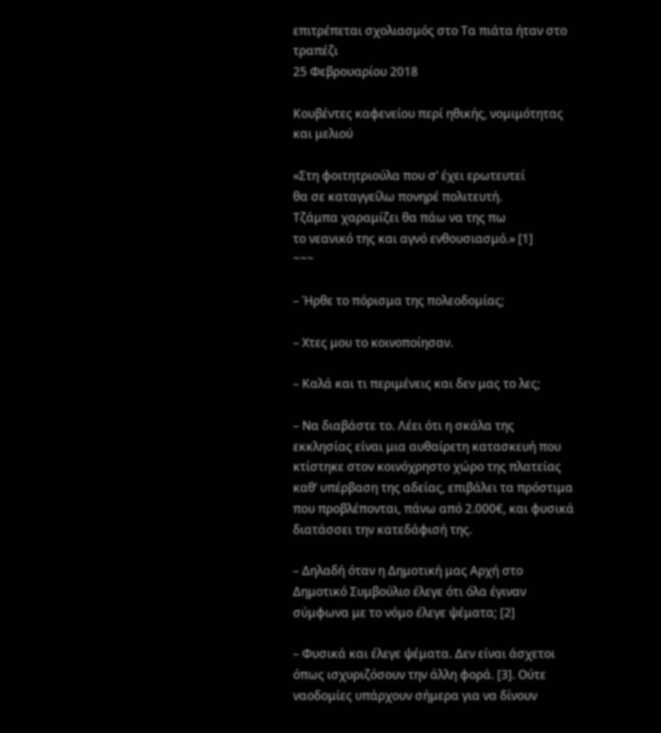επιτρέπεται σχολιασμός στο Τα πιάτα ήταν στο τραπέζι
25 Φεβρουαρίου 2018

Κουβέντες καφενείου περί ηθικής, νομιμότητας και μελιού

«Στη φοιτητριούλα που σ’ έχει ερωτευτεί
θα σε καταγγείλω πονηρέ πολιτευτή.
Τζάμπα χαραμίζει θα πάω να της πω
το νεανικό της και αγνό ενθουσιασμό.» [1]
~~~

– Ήρθε το πόρισμα της πολεοδομίας;

– Χτες μου το κοινοποίησαν.

– Καλά και τι περιμένεις και δεν μας το λες;

– Να διαβάστε το. Λέει ότι η σκάλα της εκκλησίας είναι μια αυθαίρετη κατασκευή που κτίστηκε στον κοινόχρηστο χώρο της πλατείας καθ’ υπέρβαση της αδείας, επιβάλει τα πρόστιμα που προβλέπονται, πάνω από 2.000€, και φυσικά διατάσσει την κατεδάφισή της.

– Δηλαδή όταν η Δημοτική μας Αρχή στο Δημοτικό Συμβούλιο έλεγε ότι όλα έγιναν σύμφωνα με το νόμο έλεγε ψέματα; [2]

– Φυσικά και έλεγε ψέματα. Δεν είναι άσχετοι όπως ισχυριζόσουν την άλλη φορά. [3]. Ούτε ναοδομίες υπάρχουν σήμερα για να δίνουν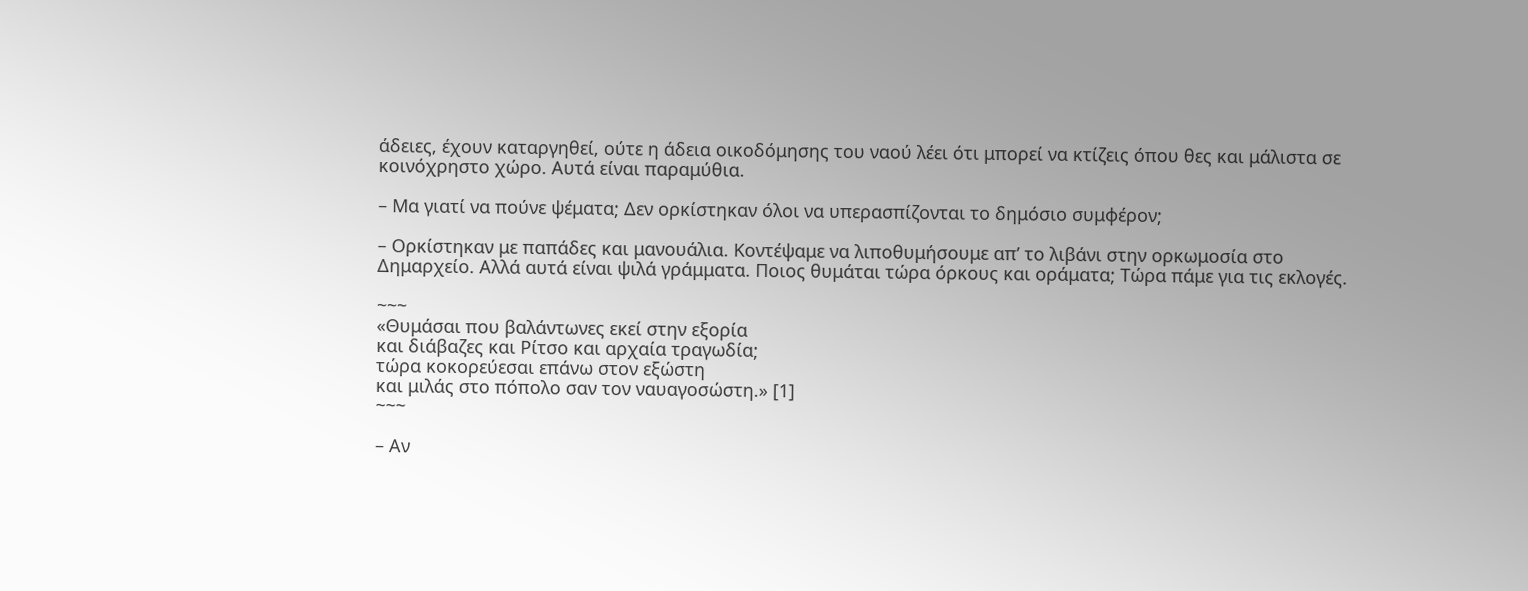άδειες, έχουν καταργηθεί, ούτε η άδεια οικοδόμησης του ναού λέει ότι μπορεί να κτίζεις όπου θες και μάλιστα σε κοινόχρηστο χώρο. Αυτά είναι παραμύθια.

– Μα γιατί να πούνε ψέματα; Δεν ορκίστηκαν όλοι να υπερασπίζονται το δημόσιο συμφέρον;

– Ορκίστηκαν με παπάδες και μανουάλια. Κοντέψαμε να λιποθυμήσουμε απ’ το λιβάνι στην ορκωμοσία στο Δημαρχείο. Αλλά αυτά είναι ψιλά γράμματα. Ποιος θυμάται τώρα όρκους και οράματα; Τώρα πάμε για τις εκλογές.

~~~
«Θυμάσαι που βαλάντωνες εκεί στην εξορία
και διάβαζες και Ρίτσο και αρχαία τραγωδία;
τώρα κοκορεύεσαι επάνω στον εξώστη
και μιλάς στο πόπολο σαν τον ναυαγοσώστη.» [1]
~~~

– Αν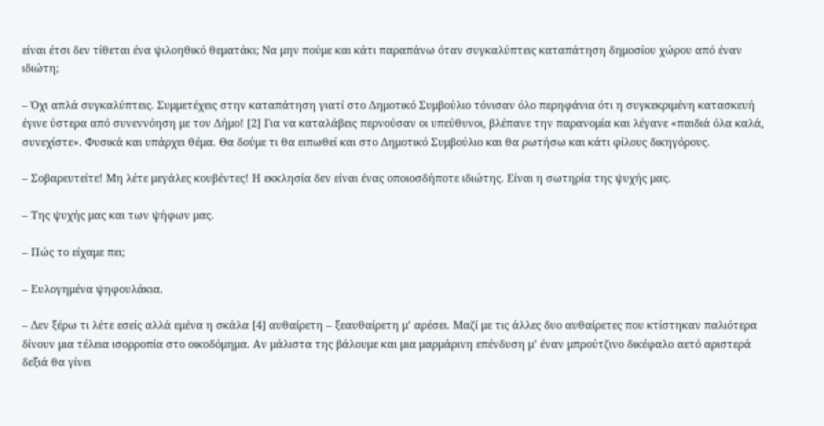είναι έτσι δεν τίθεται ένα ψιλοηθικό θεματάκι; Να μην πούμε και κάτι παραπάνω όταν συγκαλύπτεις καταπάτηση δημοσίου χώρου από έναν ιδιώτη;

– Όχι απλά συγκαλύπτεις. Συμμετέχεις στην καταπάτηση γιατί στο Δημοτικό Συμβούλιο τόνισαν όλο περηφάνια ότι η συγκεκριμένη κατασκευή έγινε ύστερα από συνεννόηση με τον Δήμο! [2] Για να καταλάβεις περνούσαν οι υπεύθυνοι, βλέπανε την παρανομία και λέγανε «παιδιά όλα καλά, συνεχίστε». Φυσικά και υπάρχει θέμα. Θα δούμε τι θα ειπωθεί και στο Δημοτικό Συμβούλιο και θα ρωτήσω και κάτι φίλους δικηγόρους.

– Σοβαρευτείτε! Μη λέτε μεγάλες κουβέντες! Η εκκλησία δεν είναι ένας οποιοσδήποτε ιδιώτης. Είναι η σωτηρία της ψυχής μας.

– Της ψυχής μας και των ψήφων μας.

– Πώς το είχαμε πει;

– Ευλογημένα ψηφουλάκια.

– Δεν ξέρω τι λέτε εσείς αλλά εμένα η σκάλα [4] αυθαίρετη – ξεαυθαίρετη μ’ αρέσει. Μαζί με τις άλλες δυο αυθαίρετες που κτίστηκαν παλιότερα δίνουν μια τέλεια ισορροπία στο οικοδόμημα. Αν μάλιστα της βάλουμε και μια μαρμάρινη επένδυση μ’ έναν μπρούτζινο δικέφαλο αετό αριστερά δεξιά θα γίνει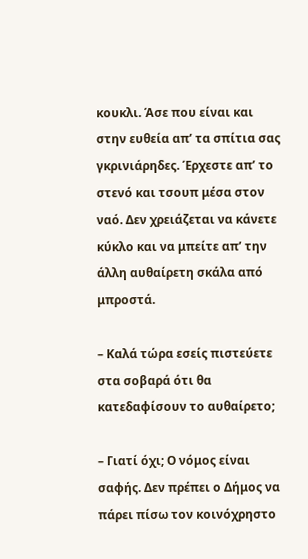κουκλι. Άσε που είναι και στην ευθεία απ’ τα σπίτια σας γκρινιάρηδες. Έρχεστε απ’ το στενό και τσουπ μέσα στον ναό. Δεν χρειάζεται να κάνετε κύκλο και να μπείτε απ’ την άλλη αυθαίρετη σκάλα από μπροστά.

– Καλά τώρα εσείς πιστεύετε στα σοβαρά ότι θα κατεδαφίσουν το αυθαίρετο;

– Γιατί όχι; Ο νόμος είναι σαφής. Δεν πρέπει ο Δήμος να πάρει πίσω τον κοινόχρηστο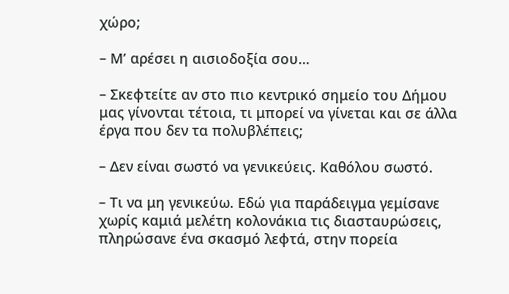χώρο;

– Μ’ αρέσει η αισιοδοξία σου…

– Σκεφτείτε αν στο πιο κεντρικό σημείο του Δήμου μας γίνονται τέτοια, τι μπορεί να γίνεται και σε άλλα έργα που δεν τα πολυβλέπεις;

– Δεν είναι σωστό να γενικεύεις. Καθόλου σωστό.

– Τι να μη γενικεύω. Εδώ για παράδειγμα γεμίσανε χωρίς καμιά μελέτη κολονάκια τις διασταυρώσεις, πληρώσανε ένα σκασμό λεφτά, στην πορεία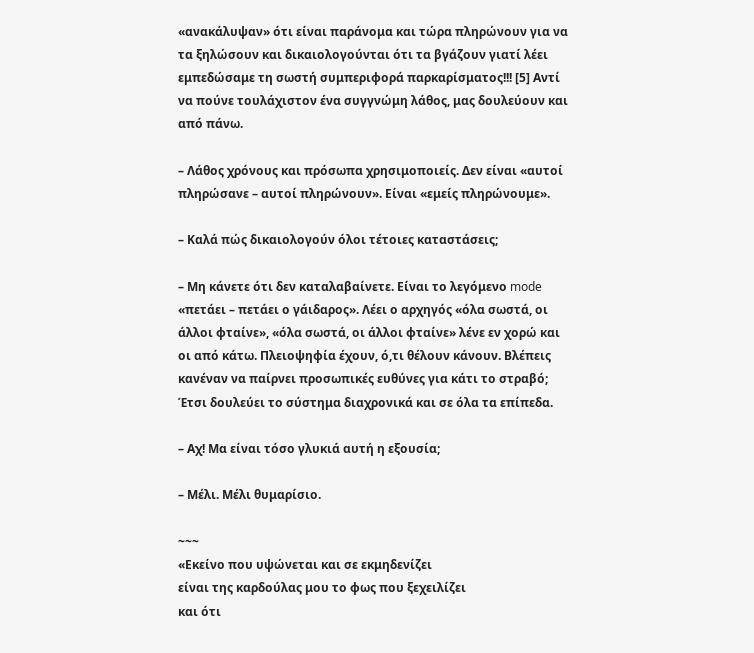«ανακάλυψαν» ότι είναι παράνομα και τώρα πληρώνουν για να τα ξηλώσουν και δικαιολογούνται ότι τα βγάζουν γιατί λέει εμπεδώσαμε τη σωστή συμπεριφορά παρκαρίσματος!!! [5] Αντί να πούνε τουλάχιστον ένα συγγνώμη λάθος, μας δουλεύουν και από πάνω.

– Λάθος χρόνους και πρόσωπα χρησιμοποιείς. Δεν είναι «αυτοί πληρώσανε – αυτοί πληρώνουν». Είναι «εμείς πληρώνουμε».

– Καλά πώς δικαιολογούν όλοι τέτοιες καταστάσεις;

– Μη κάνετε ότι δεν καταλαβαίνετε. Είναι το λεγόμενο mode «πετάει – πετάει ο γάιδαρος». Λέει ο αρχηγός «όλα σωστά, οι άλλοι φταίνε», «όλα σωστά, οι άλλοι φταίνε» λένε εν χορώ και οι από κάτω. Πλειοψηφία έχουν, ό,τι θέλουν κάνουν. Βλέπεις κανέναν να παίρνει προσωπικές ευθύνες για κάτι το στραβό; Έτσι δουλεύει το σύστημα διαχρονικά και σε όλα τα επίπεδα.

– Αχ! Μα είναι τόσο γλυκιά αυτή η εξουσία;

– Μέλι. Μέλι θυμαρίσιο.

~~~
«Εκείνο που υψώνεται και σε εκμηδενίζει
είναι της καρδούλας μου το φως που ξεχειλίζει
και ότι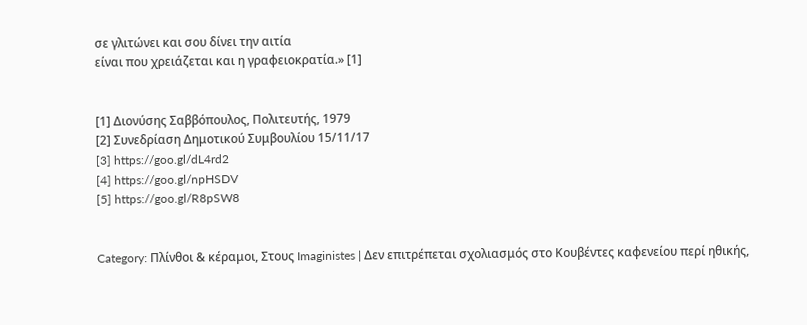σε γλιτώνει και σου δίνει την αιτία
είναι που χρειάζεται και η γραφειοκρατία.» [1]


[1] Διονύσης Σαββόπουλος, Πολιτευτής, 1979
[2] Συνεδρίαση Δημοτικού Συμβουλίου 15/11/17
[3] https://goo.gl/dL4rd2
[4] https://goo.gl/npHSDV
[5] https://goo.gl/R8pSW8


Category: Πλίνθοι & κέραμοι, Στους Imaginistes | Δεν επιτρέπεται σχολιασμός στο Κουβέντες καφενείου περί ηθικής,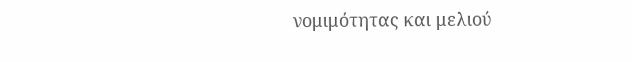νομιμότητας και μελιού